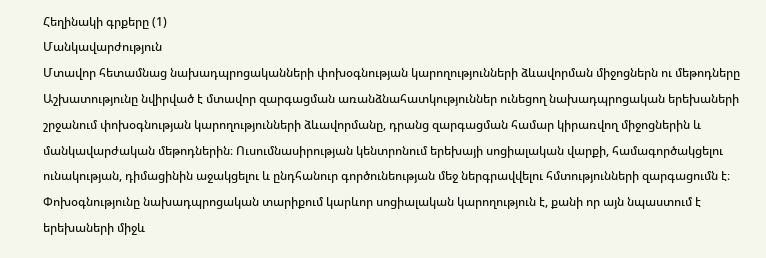Հեղինակի գրքերը (1)
Մանկավարժություն
Մտավոր հետամնաց նախադպրոցականների փոխօգնության կարողությունների ձևավորման միջոցներն ու մեթոդները
Աշխատությունը նվիրված է մտավոր զարգացման առանձնահատկություններ ունեցող նախադպրոցական երեխաների շրջանում փոխօգնության կարողությունների ձևավորմանը, դրանց զարգացման համար կիրառվող միջոցներին և մանկավարժական մեթոդներին։ Ուսումնասիրության կենտրոնում երեխայի սոցիալական վարքի, համագործակցելու ունակության, դիմացինին աջակցելու և ընդհանուր գործունեության մեջ ներգրավվելու հմտությունների զարգացումն է։ Փոխօգնությունը նախադպրոցական տարիքում կարևոր սոցիալական կարողություն է, քանի որ այն նպաստում է երեխաների միջև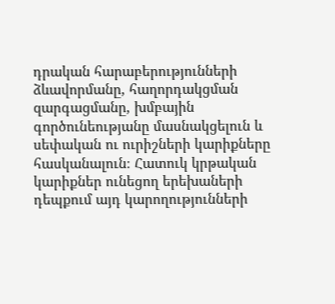դրական հարաբերությունների ձևավորմանը, հաղորդակցման զարգացմանը, խմբային գործունեությանը մասնակցելուն և սեփական ու ուրիշների կարիքները հասկանալուն։ Հատուկ կրթական կարիքներ ունեցող երեխաների դեպքում այդ կարողությունների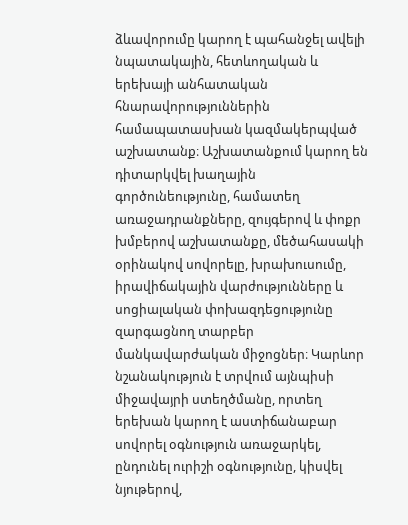ձևավորումը կարող է պահանջել ավելի նպատակային, հետևողական և երեխայի անհատական հնարավորություններին համապատասխան կազմակերպված աշխատանք։ Աշխատանքում կարող են դիտարկվել խաղային գործունեությունը, համատեղ առաջադրանքները, զույգերով և փոքր խմբերով աշխատանքը, մեծահասակի օրինակով սովորելը, խրախուսումը, իրավիճակային վարժությունները և սոցիալական փոխազդեցությունը զարգացնող տարբեր մանկավարժական միջոցներ։ Կարևոր նշանակություն է տրվում այնպիսի միջավայրի ստեղծմանը, որտեղ երեխան կարող է աստիճանաբար սովորել օգնություն առաջարկել, ընդունել ուրիշի օգնությունը, կիսվել նյութերով,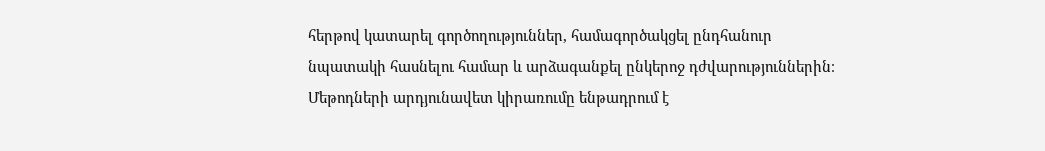հերթով կատարել գործողություններ, համագործակցել ընդհանուր նպատակի հասնելու համար և արձագանքել ընկերոջ դժվարություններին։ Մեթոդների արդյունավետ կիրառումը ենթադրում է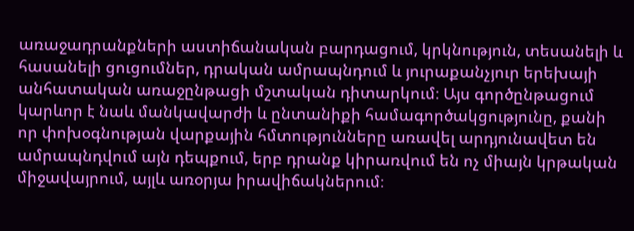առաջադրանքների աստիճանական բարդացում, կրկնություն, տեսանելի և հասանելի ցուցումներ, դրական ամրապնդում և յուրաքանչյուր երեխայի անհատական առաջընթացի մշտական դիտարկում։ Այս գործընթացում կարևոր է նաև մանկավարժի և ընտանիքի համագործակցությունը, քանի որ փոխօգնության վարքային հմտությունները առավել արդյունավետ են ամրապնդվում այն դեպքում, երբ դրանք կիրառվում են ոչ միայն կրթական միջավայրում, այլև առօրյա իրավիճակներում։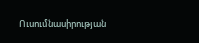Ուսումնասիրության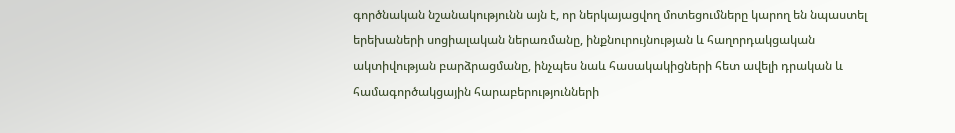գործնական նշանակությունն այն է, որ ներկայացվող մոտեցումները կարող են նպաստել երեխաների սոցիալական ներառմանը, ինքնուրույնության և հաղորդակցական ակտիվության բարձրացմանը, ինչպես նաև հասակակիցների հետ ավելի դրական և համագործակցային հարաբերությունների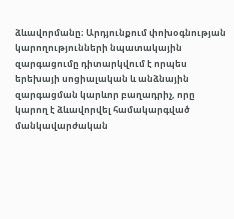ձևավորմանը։ Արդյունքում փոխօգնության կարողությունների նպատակային զարգացումը դիտարկվում է որպես երեխայի սոցիալական և անձնային զարգացման կարևոր բաղադրիչ, որը կարող է ձևավորվել համակարգված մանկավարժական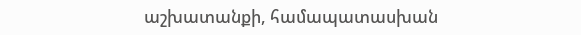աշխատանքի, համապատասխան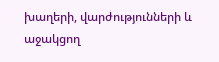խաղերի, վարժությունների և աջակցող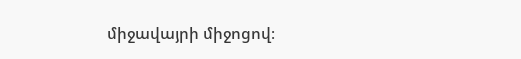միջավայրի միջոցով։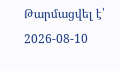Թարմացվել է՝ 2026-08-10